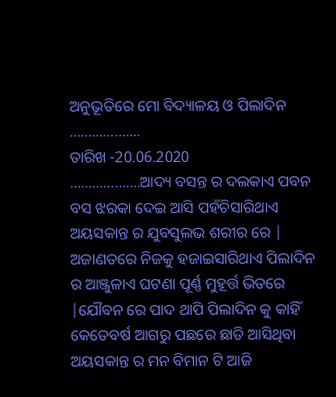ଅନୁଭୂତିରେ ମୋ ବିଦ୍ୟାଳୟ ଓ ପିଲାଦିନ
……………….
ତାରିଖ -20.06.2020
……………….ଆଦ୍ୟ ବସନ୍ତ ର ଦଲକାଏ ପବନ ବସ ଝରକା ଦେଇ ଆସି ପହଁଚିସାରିଥାଏ ଅୟସକାନ୍ତ ର ଯୁବସୁଲଭ ଶରୀର ରେ | ଅଜାଣତରେ ନିଜକୁ ହଜାଇସାରିଥାଏ ପିଲାଦିନ ର ଆଞ୍ଜୁଳାଏ ଘଟଣା ପୂର୍ଣ୍ଣ ମୁହୂର୍ତ୍ତ ଭିତରେ |ଯୌବନ ରେ ପାଦ ଥାପି ପିଲାଦିନ କୁ କାହିଁ କେତେବର୍ଷ ଆଗରୁ ପଛରେ ଛାଡି ଆସିଥିବା ଅୟସକାନ୍ତ ର ମନ ବିମାନ ଟି ଆଜି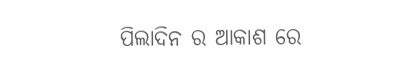ପିଲାଦିନ ର ଆକାଶ ରେ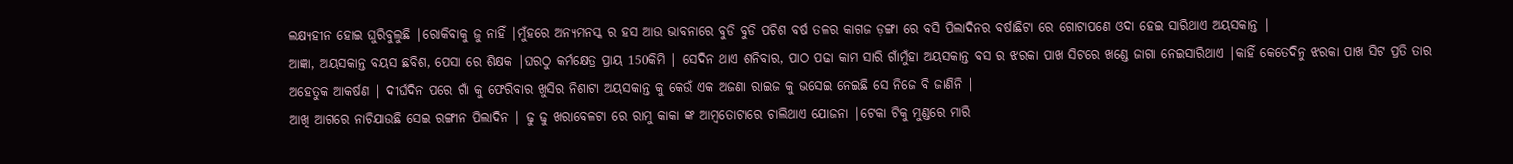ଲକ୍ଷ୍ୟହୀନ ହୋଇ ଘୁରିବୁଲୁଛି |ରୋକିବାକୁ ଜୁ ନାହିଁ |ମୁଁହରେ ଅନ୍ୟମନସ୍କ ର ହସ ଆଉ ଭାବନାରେ ବୁଡି ବୁଡି ପଚିଶ ବର୍ଷ ତଳର କାଗଜ ଡ଼ଙ୍ଗା ରେ ବସି ପିଲାଦିନର ବର୍ଷାଛିଟା ରେ ଗୋଟାପଣେ ଓଦା ହେଇ ସାରିଥାଏ ଅୟସକାନ୍ତ |
ଆଜ୍ଞା, ଅୟସକାନ୍ତ ବୟସ ଛବିଶ, ପେସା ରେ ଶିକ୍ଷକ |ଘରଠୁ କର୍ମକ୍ଷେତ୍ର ପ୍ରାୟ 150କିମି | ସେଦିନ ଥାଏ ଶନିବାର, ପାଠ ପଢା କାମ ସାରି ଗାଁମୁଁହା ଅୟସକାନ୍ତ ବସ ର ଝରକା ପାଖ ସିଟରେ ଖଣ୍ଡେ ଜାଗା ନେଇସାରିଥାଏ |କାହିଁ କେତେଦିନୁ ଝରକା ପାଖ ସିଟ ପ୍ରତି ତାର ଅହେତୁକ ଆକର୍ଷଣ | ଦୀର୍ଘଦିନ ପରେ ଗାଁ କୁ ଫେରିବାର ଖୁସିର ନିଶାଟା ଅୟସକାନ୍ତ କୁ କେଉଁ ଏକ ଅଜଣା ରାଇଜ କୁ ଭସେଇ ନେଇଛି ସେ ନିଜେ ବି ଜାଣିନି |
ଆଖି ଆଗରେ ନାଚିଯାଉଛି ସେଇ ରଙ୍ଗୀନ ପିଲାଦିନ | ଢୁ ଢୁ ଖରାବେଳଟା ରେ ରାମୁ କାକା ଙ୍କ ଆମ୍ବତୋଟାରେ ଚାଲିଥାଏ ଯୋଜନା |ଟେକା ଟିକୁ ମୁଣ୍ଡରେ ମାରି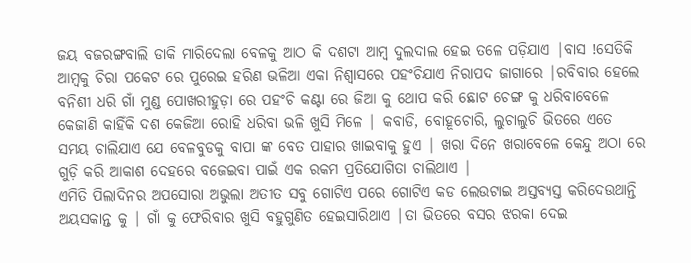ଜୟ ବଜରଙ୍ଗବାଲି ଡାକି ମାରିଦେଲା ବେଳକୁ ଆଠ କି ଦଶଟା ଆମ୍ବ ଦୁଲଦାଲ ହେଇ ତଳେ ପଡ଼ିଯାଏ |ବାସ !ସେତିକି ଆମ୍ବକୁ ଚିରା ପକେଟ ରେ ପୁରେଇ ହରିଣ ଭଳିଆ ଏକା ନିଶ୍ୱାସରେ ପହଂଚିଯାଏ ନିରାପଦ ଜାଗାରେ |ରବିବାର ହେଲେ ବନିଶୀ ଧରି ଗାଁ ମୁଣ୍ଡ ପୋଖରୀହୁଡ଼ା ରେ ପହଂଚି କଣ୍ଟା ରେ ଜିଆ କୁ ଥୋପ କରି ଛୋଟ ଚେଙ୍ଗ କୁ ଧରିବାବେଳେ କେଜାଣି କାହିଁକି ଦଶ କେଜିଆ ରୋହି ଧରିବା ଭଳି ଖୁସି ମିଳେ | କବାଡି, ବୋହୂଚୋରି, ଲୁଚାଲୁଚି ଭିତରେ ଏତେ ସମୟ ଚାଲିଯାଏ ଯେ ବେଳବୁଡକୁ ବାପା ଙ୍କ ବେତ ପାହାର ଖାଇବାକୁ ହୁଏ | ଖରା ଦିନେ ଖରାବେଳେ କେନ୍ଦୁ ଅଠା ରେ ଗୁଡ଼ି କରି ଆକାଶ ଦେହରେ ବଜେଇବା ପାଇଁ ଏକ ରକମ ପ୍ରତିଯୋଗିତା ଚାଲିଥାଏ |
ଏମିତି ପିଲାଦିନର ଅପସୋରା ଅଭୁଲା ଅତୀତ ସବୁ ଗୋଟିଏ ପରେ ଗୋଟିଏ କଡ ଲେଉଟାଇ ଅସ୍ତବ୍ୟସ୍ତ କରିଦେଉଥାନ୍ତି ଅୟସକାନ୍ତ କୁ | ଗାଁ କୁ ଫେରିବାର ଖୁସି ବହୁଗୁଣିତ ହେଇସାରିଥାଏ |ତା ଭିତରେ ବସର ଝରକା ଦେଇ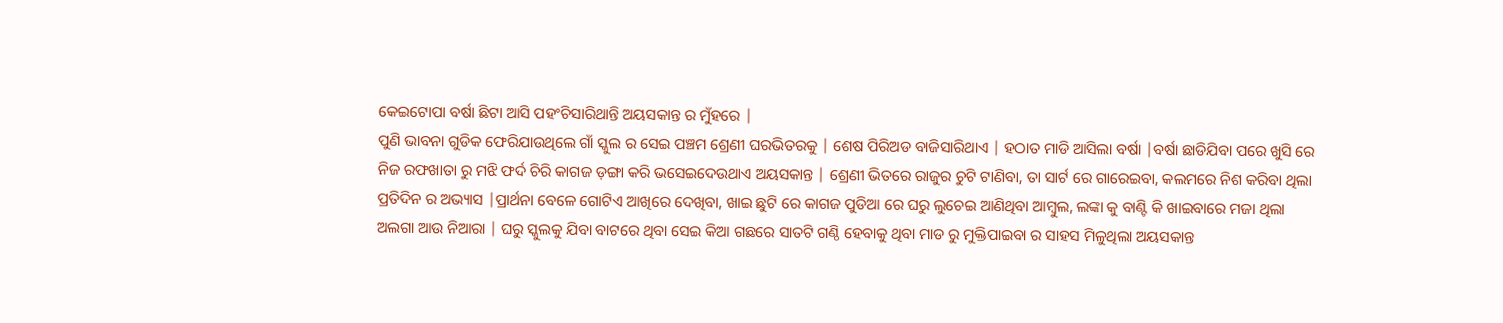କେଇଟୋପା ବର୍ଷା ଛିଟା ଆସି ପହଂଚିସାରିଥାନ୍ତି ଅୟସକାନ୍ତ ର ମୁଁହରେ |
ପୁଣି ଭାବନା ଗୁଡିକ ଫେରିଯାଉଥିଲେ ଗାଁ ସ୍କୁଲ ର ସେଇ ପଞ୍ଚମ ଶ୍ରେଣୀ ଘରଭିତରକୁ | ଶେଷ ପିରିଅଡ ବାଜିସାରିଥାଏ | ହଠାତ ମାଡି ଆସିଲା ବର୍ଷା |ବର୍ଷା ଛାଡିଯିବା ପରେ ଖୁସି ରେ ନିଜ ରଫଖାତା ରୁ ମଝି ଫର୍ଦ ଚିରି କାଗଜ ଡ଼ଙ୍ଗା କରି ଭସେଇଦେଉଥାଏ ଅୟସକାନ୍ତ | ଶ୍ରେଣୀ ଭିତରେ ରାଜୁର ଚୁଟି ଟାଣିବା, ତା ସାର୍ଟ ରେ ଗାରେଇବା, କଲମରେ ନିଶ କରିବା ଥିଲା ପ୍ରତିଦିନ ର ଅଭ୍ୟାସ |ପ୍ରାର୍ଥନା ବେଳେ ଗୋଟିଏ ଆଖିରେ ଦେଖିବା, ଖାଇ ଛୁଟି ରେ କାଗଜ ପୁଡିଆ ରେ ଘରୁ ଲୁଚେଇ ଆଣିଥିବା ଆମ୍ବୁଲ, ଲଙ୍କା କୁ ବାଣ୍ଟି କି ଖାଇବାରେ ମଜା ଥିଲା ଅଲଗା ଆଉ ନିଆରା | ଘରୁ ସ୍କୁଲକୁ ଯିବା ବାଟରେ ଥିବା ସେଇ କିଆ ଗଛରେ ସାତଟି ଗଣ୍ଠି ହେବାକୁ ଥିବା ମାଡ ରୁ ମୁକ୍ତିପାଇବା ର ସାହସ ମିଳୁଥିଲା ଅୟସକାନ୍ତ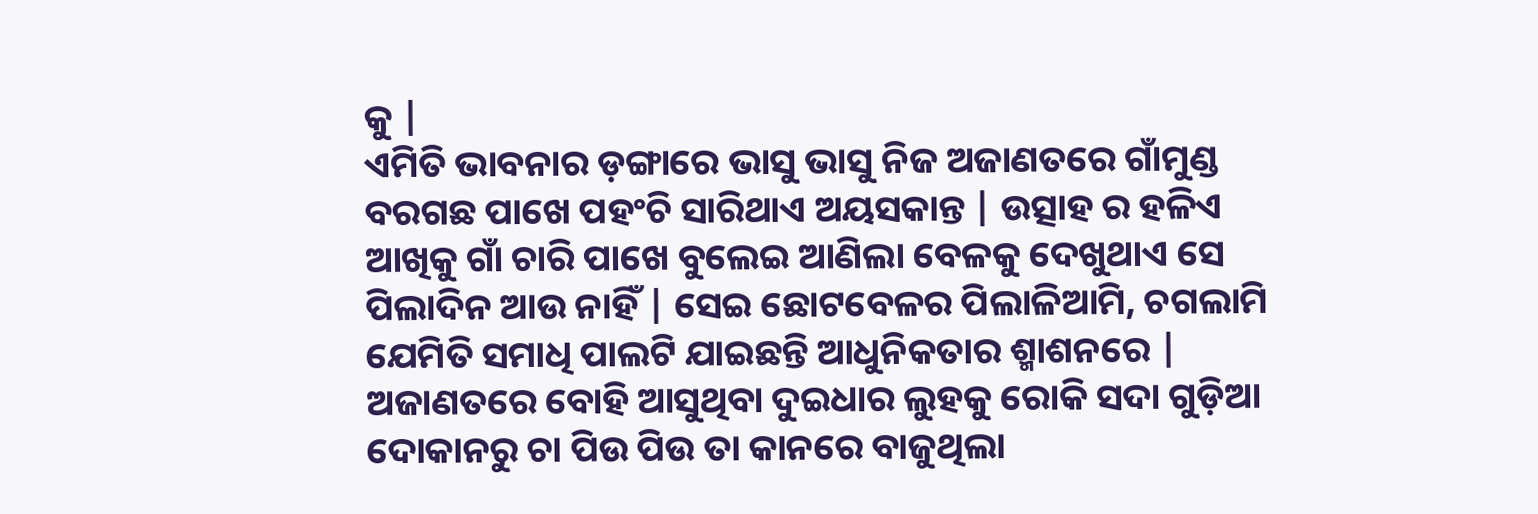କୁ |
ଏମିତି ଭାବନାର ଡ଼ଙ୍ଗାରେ ଭାସୁ ଭାସୁ ନିଜ ଅଜାଣତରେ ଗାଁମୁଣ୍ଡ ବରଗଛ ପାଖେ ପହଂଚି ସାରିଥାଏ ଅୟସକାନ୍ତ | ଉତ୍ସାହ ର ହଳିଏ ଆଖିକୁ ଗାଁ ଚାରି ପାଖେ ବୁଲେଇ ଆଣିଲା ବେଳକୁ ଦେଖୁଥାଏ ସେ ପିଲାଦିନ ଆଉ ନାହିଁ | ସେଇ ଛୋଟବେଳର ପିଲାଳିଆମି, ଚଗଲାମି ଯେମିତି ସମାଧି ପାଲଟି ଯାଇଛନ୍ତି ଆଧୁନିକତାର ଶ୍ମାଶନରେ | ଅଜାଣତରେ ବୋହି ଆସୁଥିବା ଦୁଇଧାର ଲୁହକୁ ରୋକି ସଦା ଗୁଡ଼ିଆ ଦୋକାନରୁ ଚା ପିଉ ପିଉ ତା କାନରେ ବାଜୁଥିଲା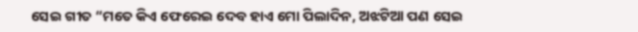ସେଇ ଗୀତ “ମତେ କିଏ ଫେରେଇ ଦେବ ହାଏ ମୋ ପିଲାଦିନ, ଅଝଟିଆ ପଣ ସେଇ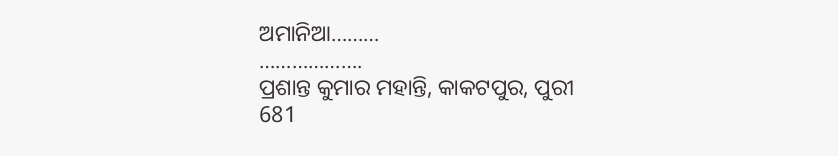ଅମାନିଆ………
……………….
ପ୍ରଶାନ୍ତ କୁମାର ମହାନ୍ତି, କାକଟପୁର, ପୁରୀ
681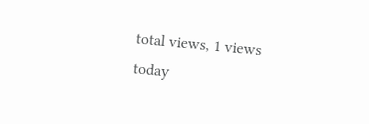total views, 1 views today